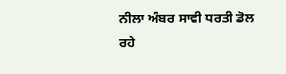ਨੀਲਾ ਅੰਬਰ ਸਾਵੀ ਧਰਤੀ ਡੋਲ ਰਹੇ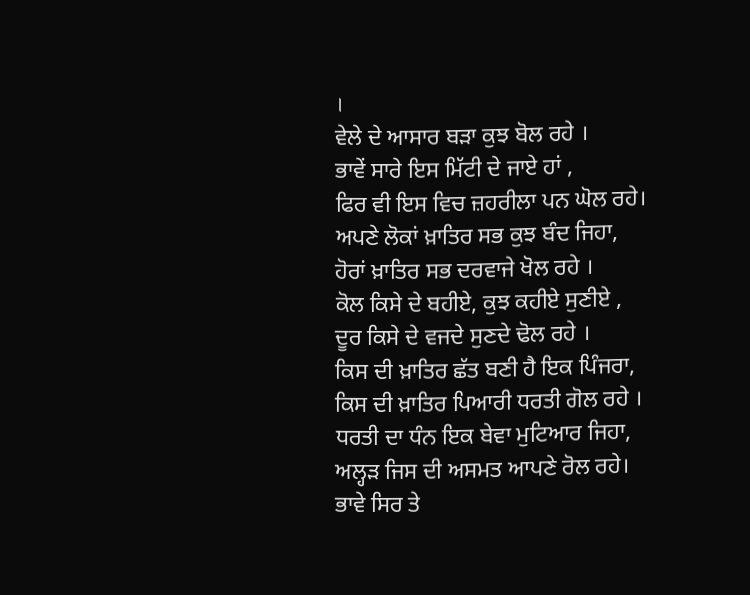।
ਵੇਲੇ ਦੇ ਆਸਾਰ ਬੜਾ ਕੁਝ ਬੋਲ ਰਹੇ ।
ਭਾਵੇਂ ਸਾਰੇ ਇਸ ਮਿੱਟੀ ਦੇ ਜਾਏ ਹਾਂ ,
ਫਿਰ ਵੀ ਇਸ ਵਿਚ ਜ਼ਹਰੀਲਾ ਪਨ ਘੋਲ ਰਹੇ।
ਅਪਣੇ ਲੋਕਾਂ ਖ਼ਾਤਿਰ ਸਭ ਕੁਝ ਬੰਦ ਜਿਹਾ,
ਹੋਰਾਂ ਖ਼ਾਤਿਰ ਸਭ ਦਰਵਾਜੇ ਖੋਲ ਰਹੇ ।
ਕੋਲ ਕਿਸੇ ਦੇ ਬਹੀਏ, ਕੁਝ ਕਹੀਏ ਸੁਣੀਏ ,
ਦੂਰ ਕਿਸੇ ਦੇ ਵਜਦੇ ਸੁਣਦੇ ਢੋਲ ਰਹੇ ।
ਕਿਸ ਦੀ ਖ਼ਾਤਿਰ ਛੱਤ ਬਣੀ ਹੈ ਇਕ ਪਿੰਜਰਾ,
ਕਿਸ ਦੀ ਖ਼ਾਤਿਰ ਪਿਆਰੀ ਧਰਤੀ ਗੋਲ ਰਹੇ ।
ਧਰਤੀ ਦਾ ਧੰਨ ਇਕ ਬੇਵਾ ਮੁਟਿਆਰ ਜਿਹਾ,
ਅਲ੍ਹੜ ਜਿਸ ਦੀ ਅਸਮਤ ਆਪਣੇ ਰੋਲ ਰਹੇ।
ਭਾਵੇ ਸਿਰ ਤੇ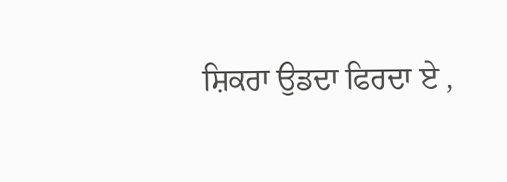ਸ਼ਿਕਰਾ ਉਡਦਾ ਫਿਰਦਾ ਏ ,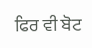ਫਿਰ ਵੀ ਬੋਟ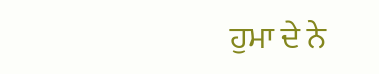ਹੁਮਾ ਦੇ ਨੇ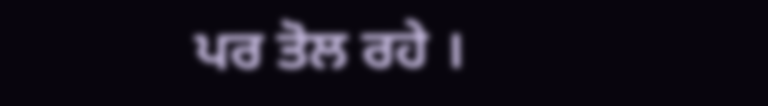ਪਰ ਤੋਲ ਰਹੇ ।